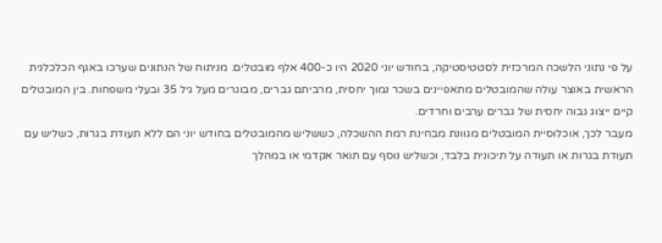על פי נתוני הלשכה המרכזית לסטטיסטיקה, בחודש יוני 2020 היו כ-400 אלף מובטלים. מניתוח של הנתונים שערכו באגף הכלכלנית הראשית באוצר עולה שהמובטלים מתאפיינים בשכר נמוך יחסית, מרביתם גברים, מבוגרים מעל גיל 35 ובעלי משפחות. בין המובטלים קיים ייצוג גבוה יחסית של גברים ערבים וחרדים.
מעבר לכך, אוכלוסיית המובטלים מגוונת מבחינת רמת ההשכלה, כששליש מהמובטלים בחודש יוני הם ללא תעודת בגרות, כשליש עם תעודת בגרות או תעודה על תיכונית בלבד, וכשליש נוסף עם תואר אקדמי או במהלך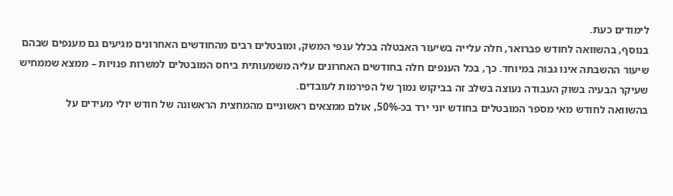לימודים כעת.
בנוסף, בהשוואה לחודש פברואר, חלה עלייה בשיעור האבטלה בכלל ענפי המשק, ומובטלים רבים מהחודשים האחרונים מגיעים גם מענפים שבהם שיעור ההשבתה אינו גבוה במיוחד. כך, בכל הענפים חלה בחודשים האחרונים עליה משמעותית ביחס המובטלים למשרות פנויות – ממצא שממחיש שעיקר הבעיה בשוק העבודה נעוצה בשלב זה בביקוש נמוך של הפירמות לעובדים.
בהשוואה לחודש מאי מספר המובטלים בחודש יוני ירד בכ-50%, אולם ממצאים ראשוניים מהמחצית הראשונה של חודש יולי מעידים על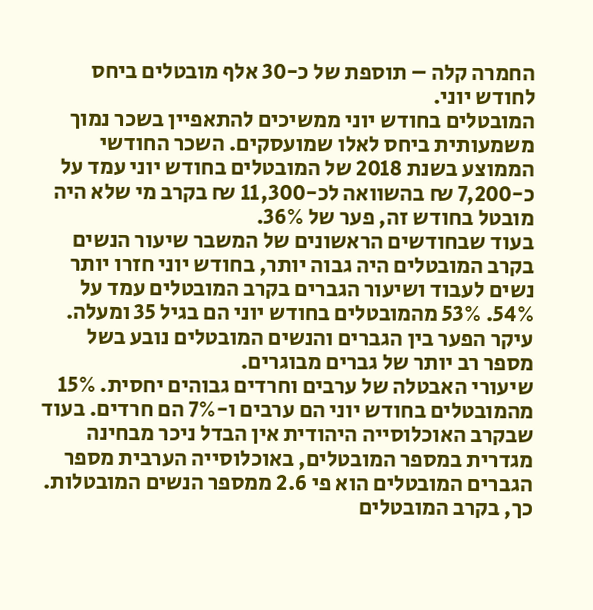החמרה קלה – תוספת של כ-30 אלף מובטלים ביחס לחודש יוני.
המובטלים בחודש יוני ממשיכים להתאפיין בשכר נמוך משמעותית ביחס לאלו שמועסקים. השכר החודשי הממוצע בשנת 2018 של המובטלים בחודש יוני עמד על כ-7,200 ₪ בהשוואה לכ-11,300 ₪ בקרב מי שלא היה מובטל בחודש זה, פער של 36%.
בעוד שבחודשים הראשונים של המשבר שיעור הנשים בקרב המובטלים היה גבוה יותר, בחודש יוני חזרו יותר נשים לעבוד ושיעור הגברים בקרב המובטלים עמד על 54%. 53% מהמובטלים בחודש יוני הם בגיל 35 ומעלה. עיקר הפער בין הגברים והנשים המובטלים נובע בשל מספר רב יותר של גברים מבוגרים.
שיעורי האבטלה של ערבים וחרדים גבוהים יחסית. 15% מהמובטלים בחודש יוני הם ערבים ו-7% הם חרדים. בעוד שבקרב האוכלוסייה היהודית אין הבדל ניכר מבחינה מגדרית במספר המובטלים, באוכלוסייה הערבית מספר הגברים המובטלים הוא פי 2.6 ממספר הנשים המובטלות. כך, בקרב המובטלים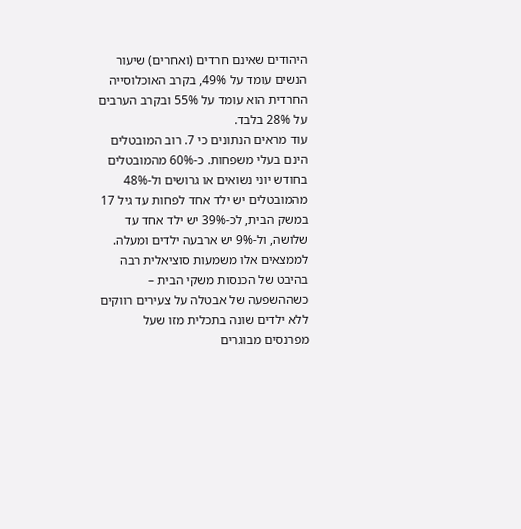היהודים שאינם חרדים (ואחרים) שיעור הנשים עומד על 49%, בקרב האוכלוסייה החרדית הוא עומד על 55% ובקרב הערבים על 28% בלבד.
עוד מראים הנתונים כי 7. רוב המובטלים הינם בעלי משפחות. כ-60% מהמובטלים בחודש יוני נשואים או גרושים ול-48% מהמובטלים יש ילד אחד לפחות עד גיל 17 במשק הבית, לכ-39% יש ילד אחד עד שלושה, ול-9% יש ארבעה ילדים ומעלה. לממצאים אלו משמעות סוציאלית רבה בהיבט של הכנסות משקי הבית – כשההשפעה של אבטלה על צעירים רווקים ללא ילדים שונה בתכלית מזו שעל מפרנסים מבוגרים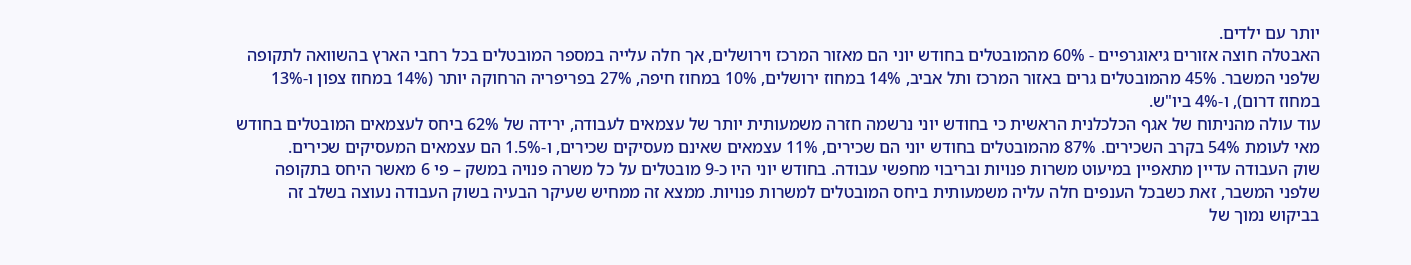יותר עם ילדים.
האבטלה חוצה אזורים גיאוגרפיים - 60% מהמובטלים בחודש יוני הם מאזור המרכז וירושלים, אך חלה עלייה במספר המובטלים בכל רחבי הארץ בהשוואה לתקופה שלפני המשבר. 45% מהמובטלים גרים באזור המרכז ותל אביב, 14% במחוז ירושלים, 10% במחוז חיפה, 27% בפריפריה הרחוקה יותר (14% במחוז צפון ו-13% במחוז דרום), ו-4% ביו"ש.
עוד עולה מהניתוח של אגף הכלכלנית הראשית כי בחודש יוני נרשמה חזרה משמעותית יותר של עצמאים לעבודה, ירידה של 62% ביחס לעצמאים המובטלים בחודש מאי לעומת 54% בקרב השכירים. 87% מהמובטלים בחודש יוני הם שכירים, 11% עצמאים שאינם מעסיקים שכירים, ו-1.5% הם עצמאים המעסיקים שכירים.
שוק העבודה עדיין מתאפיין במיעוט משרות פנויות ובריבוי מחפשי עבודה. בחודש יוני היו כ-9 מובטלים על כל משרה פנויה במשק – פי 6 מאשר היחס בתקופה שלפני המשבר, זאת כשבכל הענפים חלה עליה משמעותית ביחס המובטלים למשרות פנויות. ממצא זה ממחיש שעיקר הבעיה בשוק העבודה נעוצה בשלב זה בביקוש נמוך של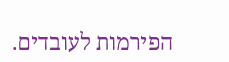הפירמות לעובדים.